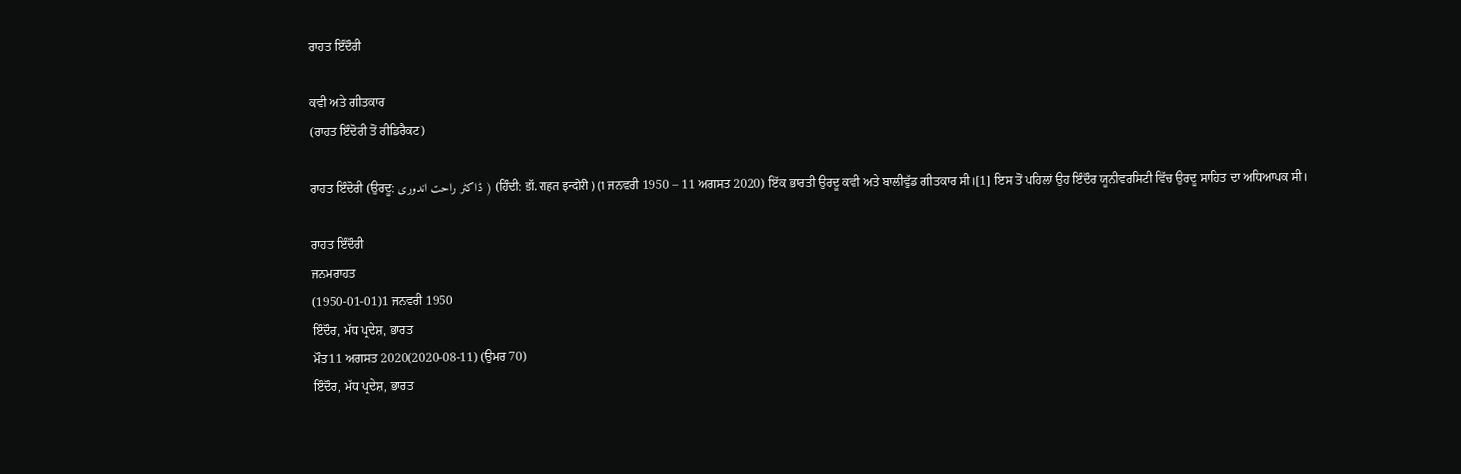ਰਾਹਤ ਇੰਦੌਰੀ

ਕਵੀ ਅਤੇ ਗੀਤਕਾਰ
(ਰਾਹਤ ਇੰਦੋਰੀ ਤੋਂ ਰੀਡਿਰੈਕਟ)

ਰਾਹਤ ਇੰਦੋਰੀ (ਉਰਦੂ: ڈاکٹر راحت اندوری ) (ਹਿੰਦੀ: डॉ. राहत इन्दोरी ) (1 ਜਨਵਰੀ 1950 – 11 ਅਗਸਤ 2020) ਇੱਕ ਭਾਰਤੀ ਉਰਦੂ ਕਵੀ ਅਤੇ ਬਾਲੀਵੁੱਡ ਗੀਤਕਾਰ ਸੀ।[1] ਇਸ ਤੋਂ ਪਹਿਲਾਂ ਉਹ ਇੰਦੌਰ ਯੂਨੀਵਰਸਿਟੀ ਵਿੱਚ ਉਰਦੂ ਸਾਹਿਤ ਦਾ ਅਧਿਆਪਕ ਸੀ।

ਰਾਹਤ ਇੰਦੌਰੀ
ਜਨਮਰਾਹਤ
(1950-01-01)1 ਜਨਵਰੀ 1950
ਇੰਦੌਰ, ਮੱਧ ਪ੍ਰਦੇਸ਼, ਭਾਰਤ
ਮੌਤ11 ਅਗਸਤ 2020(2020-08-11) (ਉਮਰ 70)
ਇੰਦੌਰ, ਮੱਧ ਪ੍ਰਦੇਸ਼, ਭਾਰਤ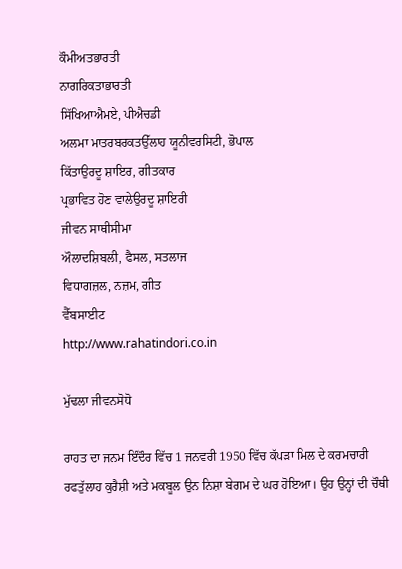ਕੌਮੀਅਤਭਾਰਤੀ
ਨਾਗਰਿਕਤਾਭਾਰਤੀ
ਸਿੱਖਿਆਐਮਏ, ਪੀਐਚਡੀ
ਅਲਮਾ ਮਾਤਰਬਰਕਤਉੱਲਾਹ ਯੂਨੀਵਰਸਿਟੀ, ਭੋਪਾਲ
ਕਿੱਤਾਉਰਦੂ ਸ਼ਾਇਰ, ਗੀਤਕਾਰ
ਪ੍ਰਭਾਵਿਤ ਹੋਣ ਵਾਲੇਉਰਦੂ ਸ਼ਾਇਰੀ
ਜੀਵਨ ਸਾਥੀਸੀਮਾ
ਔਲਾਦਸ਼ਿਬਲੀ, ਫੈਸਲ, ਸਤਲਾਜ
ਵਿਧਾਗਜ਼ਲ, ਨਜ਼ਮ, ਗੀਤ
ਵੈੱਬਸਾਈਟ
http://www.rahatindori.co.in

ਮੁੱਢਲਾ ਜੀਵਨਸੋਧੋ

ਰਾਹਤ ਦਾ ਜਨਮ ਇੰਦੌਰ ਵਿੱਚ 1 ਜਨਵਰੀ 1950 ਵਿੱਚ ਕੱਪੜਾ ਮਿਲ ਦੇ ਕਰਮਚਾਰੀ ਰਫਤੁੱਲਾਹ ਕੁਰੈਸ਼ੀ ਅਤੇ ਮਕਬੂਲ ਉਨ ਨਿਸ਼ਾ ਬੇਗਮ ਦੇ ਘਰ ਹੋਇਆ। ਉਹ ਉਨ੍ਹਾਂ ਦੀ ਚੌਥੀ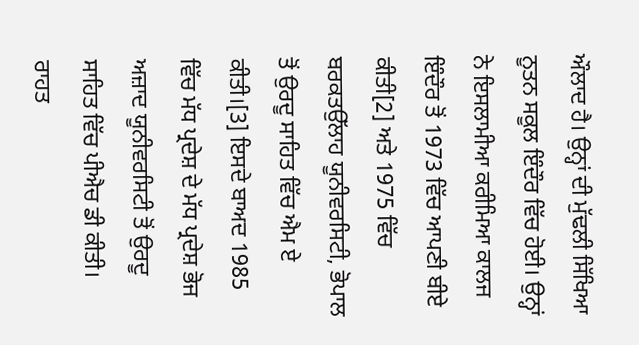ਔਲਾਦ ਹੈ। ਉਨ੍ਹਾਂ ਦੀ ਮੁੱਢਲੀ ਸਿੱਖਿਆ ਨੂਤਨ ਸਕੂਲ ਇੰਦੌਰ ਵਿੱਚ ਹੋਈ। ਉਨ੍ਹਾਂ ਨੇ ਇਸਲਾਮੀਆ ਕਰੀਮਿਆ ਕਾਲਜ ਇੰਦੌਰ ਤੋਂ 1973 ਵਿੱਚ ਆਪਣੀ ਬੀਏ ਕੀਤੀ[2] ਅਤੇ 1975 ਵਿੱਚ ਬਰਕਤਉੱਲਾਹ ਯੂਨੀਵਰਸਿਟੀ, ਭੋਪਾਲ ਤੋਂ ਉਰਦੂ ਸਾਹਿਤ ਵਿੱਚ ਐਮ ਏ ਕੀਤੀ।[3] ਇਸਦੇ ਬਾਅਦ 1985 ਵਿੱਚ ਮੱਧ ਪ੍ਰਦੇਸ਼ ਦੇ ਮੱਧ ਪ੍ਰਦੇਸ਼ ਭੋਜ ਅਜ਼ਾਦ ਯੂਨੀਵਰਸਿਟੀ ਤੋਂ ਉਰਦੂ ਸਾਹਿਤ ਵਿੱਚ ਪੀਐਚ ਡੀ ਕੀਤੀ। ਰਾਹਤ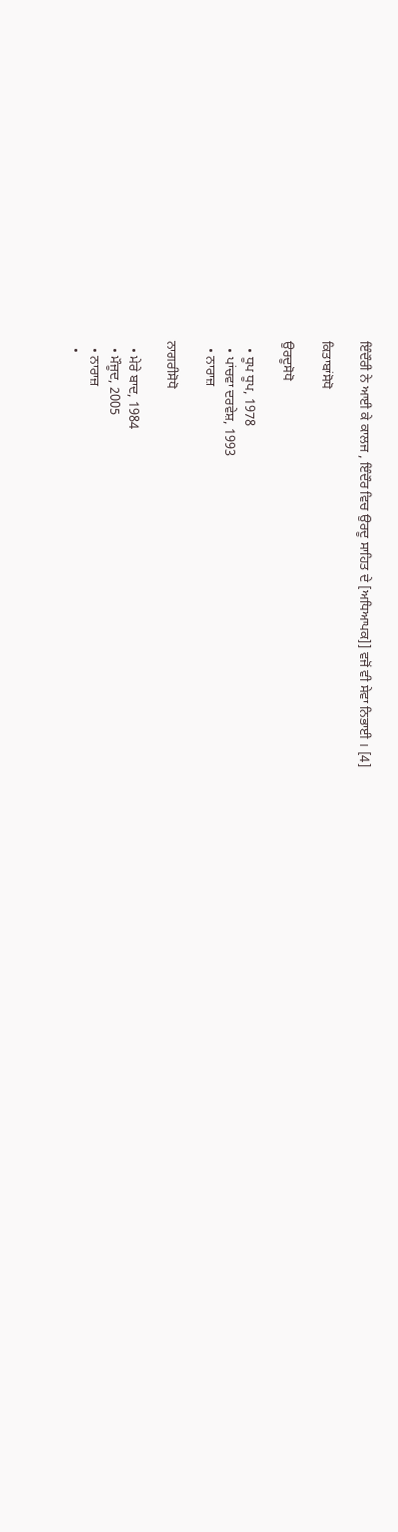ਇੰਦੌਰੀ ਨੇ ਆਈ ਕੇ ਕਾਲਜ , ਇੰਦੌਰ ਵਿਚ ਉਰਦੂ ਸਾਹਿਤ ਦੇ [ਅਧਿਆਪਕ]] ਵਜੋਂ ਵੀ ਸੇਵਾ ਨਿਭਾਈ । [4]

ਕਿਤਾਬਾਂਸੋਧੋ

ਉਰਦੂਸੋਧੋ

  • ਧੂਪ ਧੂਪ, 1978
  • ਪਾਂਚਵਾ ਦਰਵੇਸ਼, 1993
  • ਨਾਰਾਜ਼

ਨਾਗਰੀਸੋਧੋ

  • ਮੇਰੇ ਬਾਦ, 1984
  • ਮੌਜੂਦ, 2005
  • ਨਾਰਾਜ਼
  •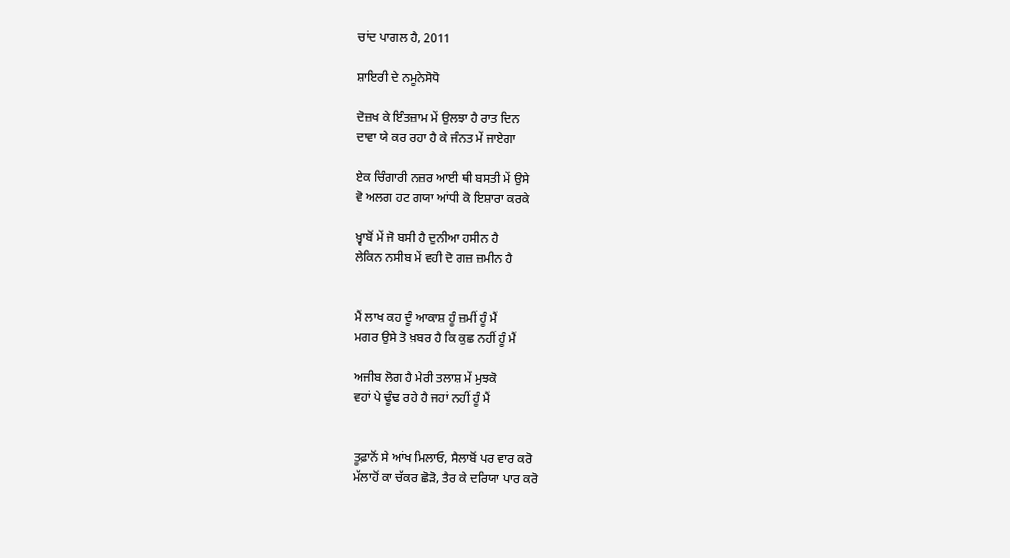ਚਾਂਦ ਪਾਗਲ ਹੈ, 2011

ਸ਼ਾਇਰੀ ਦੇ ਨਮੂਨੇਸੋਧੋ

ਦੋਜ਼ਖ ਕੇ ਇੰਤਜ਼ਾਮ ਮੇਂ ਉਲਝਾ ਹੈ ਰਾਤ ਦਿਨ
ਦਾਵਾ ਯੇ ਕਰ ਰਹਾ ਹੈ ਕੇ ਜੰਨਤ ਮੇਂ ਜਾਏਗਾ

ਏਕ ਚਿੰਗਾਰੀ ਨਜ਼ਰ ਆਈ ਥੀ ਬਸਤੀ ਮੇਂ ਉਸੇ
ਵੋ ਅਲਗ ਹਟ ਗਯਾ ਆਂਧੀ ਕੋ ਇਸ਼ਾਰਾ ਕਰਕੇ

ਖ਼੍ਵਾਬੋਂ ਮੇਂ ਜੋ ਬਸੀ ਹੈ ਦੁਨੀਆ ਹਸੀਨ ਹੈ
ਲੇਕਿਨ ਨਸੀਬ ਮੇਂ ਵਹੀ ਦੋ ਗਜ਼ ਜ਼ਮੀਨ ਹੈ


ਮੈਂ ਲਾਖ ਕਹ ਦੂੰ ਆਕਾਸ਼ ਹੂੰ ਜ਼ਮੀਂ ਹੂੰ ਮੈਂ
ਮਗਰ ਉਸੇ ਤੋ ਖ਼ਬਰ ਹੈ ਕਿ ਕੁਛ ਨਹੀਂ ਹੂੰ ਮੈਂ

ਅਜੀਬ ਲੋਗ ਹੈ ਮੇਰੀ ਤਲਾਸ਼ ਮੇਂ ਮੁਝਕੋ
ਵਹਾਂ ਪੇ ਢੂੰਢ ਰਹੇ ਹੈ ਜਹਾਂ ਨਹੀਂ ਹੂੰ ਮੈਂ


ਤੂਫ਼ਾਨੋਂ ਸੇ ਆਂਖ ਮਿਲਾਓ, ਸੈਲਾਬੋਂ ਪਰ ਵਾਰ ਕਰੋ
ਮੱਲਾਹੋਂ ਕਾ ਚੱਕਰ ਛੋੜੋ, ਤੈਰ ਕੇ ਦਰਿਯਾ ਪਾਰ ਕਰੋ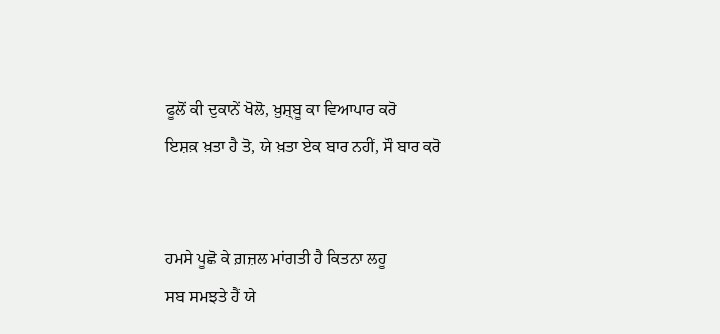ਫੂਲੋਂ ਕੀ ਦੁਕਾਨੇਂ ਖੋਲੋ, ਖ਼ੁਸ਼੍ਬੂ ਕਾ ਵਿਆਪਾਰ ਕਰੋ
ਇਸ਼ਕ਼ ਖ਼ਤਾ ਹੈ ਤੋ, ਯੇ ਖ਼ਤਾ ਏਕ ਬਾਰ ਨਹੀਂ, ਸੌ ਬਾਰ ਕਰੋ


ਹਮਸੇ ਪੂਛੋ ਕੇ ਗ਼ਜ਼ਲ ਮਾਂਗਤੀ ਹੈ ਕਿਤਨਾ ਲਹੂ
ਸਬ ਸਮਝਤੇ ਹੈਂ ਯੇ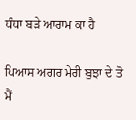ਧੰਧਾ ਬੜੇ ਆਰਾਮ ਕਾ ਹੈ

ਪਿਆਸ ਅਗਰ ਮੇਰੀ ਬੁਝਾ ਦੇ ਤੋ ਮੈਂ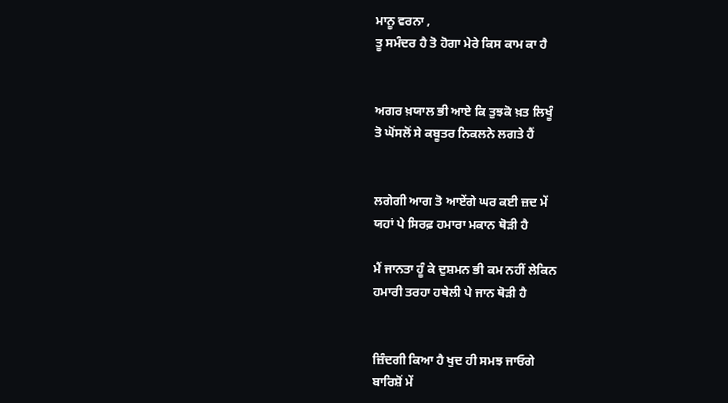ਮਾਨੂ ਵਰਨਾ ,
ਤੂ ਸਮੰਦਰ ਹੈ ਤੋ ਹੋਗਾ ਮੇਰੇ ਕਿਸ ਕਾਮ ਕਾ ਹੈ


ਅਗਰ ਖ਼ਯਾਲ ਭੀ ਆਏ ਕਿ ਤੁਝਕੋ ਖ਼ਤ ਲਿਖੂੰ
ਤੋ ਘੋਂਸਲੋਂ ਸੇ ਕਬੂਤਰ ਨਿਕਲਨੇ ਲਗਤੇ ਹੈਂ


ਲਗੇਗੀ ਆਗ ਤੋ ਆਏਂਗੇ ਘਰ ਕਈ ਜ਼ਦ ਮੇਂ
ਯਹਾਂ ਪੇ ਸਿਰਫ਼ ਹਮਾਰਾ ਮਕਾਨ ਥੋੜੀ ਹੈ

ਮੈਂ ਜਾਨਤਾ ਹੂੰ ਕੇ ਦੁਸ਼ਮਨ ਭੀ ਕਮ ਨਹੀਂ ਲੇਕਿਨ
ਹਮਾਰੀ ਤਰਹਾ ਹਥੇਲੀ ਪੇ ਜਾਨ ਥੋੜੀ ਹੈ


ਜ਼ਿੰਦਗੀ ਕਿਆ ਹੈ ਖੁਦ ਹੀ ਸਮਝ ਜਾਓਗੇ
ਬਾਰਿਸ਼ੋਂ ਮੇਂ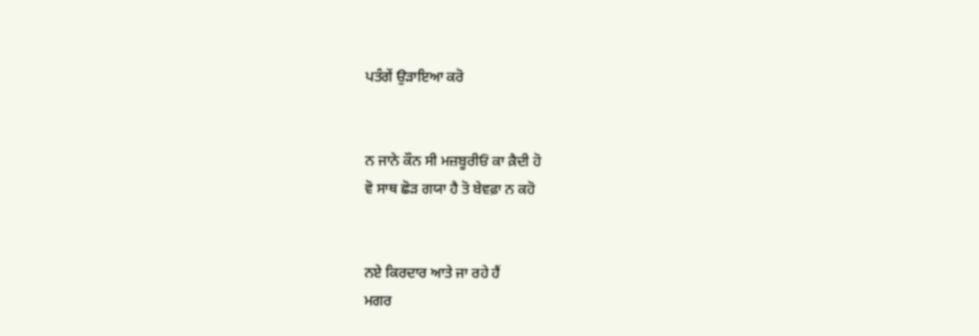ਪਤੰਗੇਂ ਉਡ਼ਾਇਆ ਕਰੋ


ਨ ਜਾਨੇ ਕੌਨ ਸੀ ਮਜ਼ਬੂਰੀਓਂ ਕਾ ਕ਼ੈਦੀ ਹੋ
ਵੋ ਸਾਥ ਛੋੜ ਗਯਾ ਹੈ ਤੋ ਬੇਵਫ਼ਾ ਨ ਕਹੋ


ਨਏ ਕਿਰਦਾਰ ਆਤੇ ਜਾ ਰਹੇ ਹੈਂ
ਮਗਰ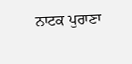ਨਾਟਕ ਪੁਰਾਣਾ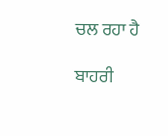ਚਲ ਰਹਾ ਹੈ

ਬਾਹਰੀ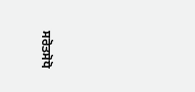ਸਰੋਤਸੋਧੋ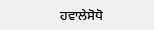ਹਵਾਲੇਸੋਧੋ